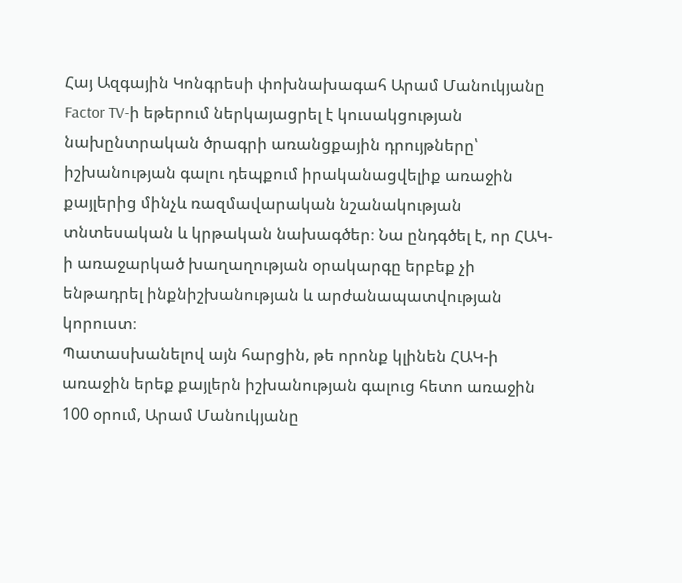Հայ Ազգային Կոնգրեսի փոխնախագահ Արամ Մանուկյանը Factor TV-ի եթերում ներկայացրել է կուսակցության նախընտրական ծրագրի առանցքային դրույթները՝ իշխանության գալու դեպքում իրականացվելիք առաջին քայլերից մինչև ռազմավարական նշանակության տնտեսական և կրթական նախագծեր։ Նա ընդգծել է, որ ՀԱԿ-ի առաջարկած խաղաղության օրակարգը երբեք չի ենթադրել ինքնիշխանության և արժանապատվության կորուստ։
Պատասխանելով այն հարցին, թե որոնք կլինեն ՀԱԿ-ի առաջին երեք քայլերն իշխանության գալուց հետո առաջին 100 օրում, Արամ Մանուկյանը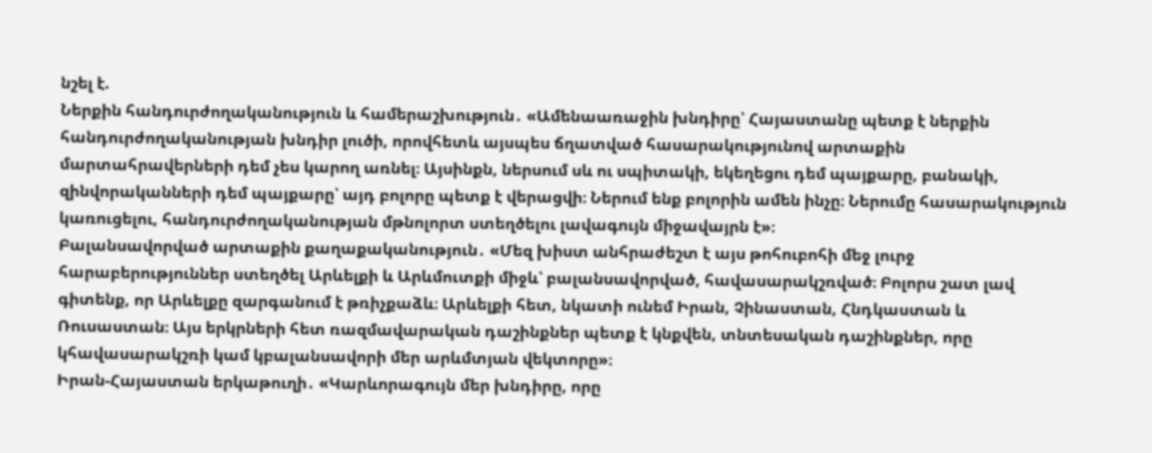նշել է.
Ներքին հանդուրժողականություն և համերաշխություն․ «Ամենաառաջին խնդիրը՝ Հայաստանը պետք է ներքին հանդուրժողականության խնդիր լուծի, որովհետև այսպես ճղատված հասարակությունով արտաքին մարտահրավերների դեմ չես կարող առնել։ Այսինքն, ներսում սև ու սպիտակի, եկեղեցու դեմ պայքարը, բանակի, զինվորականների դեմ պայքարը՝ այդ բոլորը պետք է վերացվի։ Ներում ենք բոլորին ամեն ինչը։ Ներումը հասարակություն կառուցելու, հանդուրժողականության մթնոլորտ ստեղծելու լավագույն միջավայրն է»։
Բալանսավորված արտաքին քաղաքականություն․ «Մեզ խիստ անհրաժեշտ է այս թոհուբոհի մեջ լուրջ հարաբերություններ ստեղծել Արևելքի և Արևմուտքի միջև՝ բալանսավորված, հավասարակշռված։ Բոլորս շատ լավ գիտենք, որ Արևելքը զարգանում է թռիչքաձև։ Արևելքի հետ, նկատի ունեմ Իրան, Չինաստան, Հնդկաստան և Ռուսաստան։ Այս երկրների հետ ռազմավարական դաշինքներ պետք է կնքվեն, տնտեսական դաշինքներ, որը կհավասարակշռի կամ կբալանսավորի մեր արևմտյան վեկտորը»։
Իրան-Հայաստան երկաթուղի․ «Կարևորագույն մեր խնդիրը, որը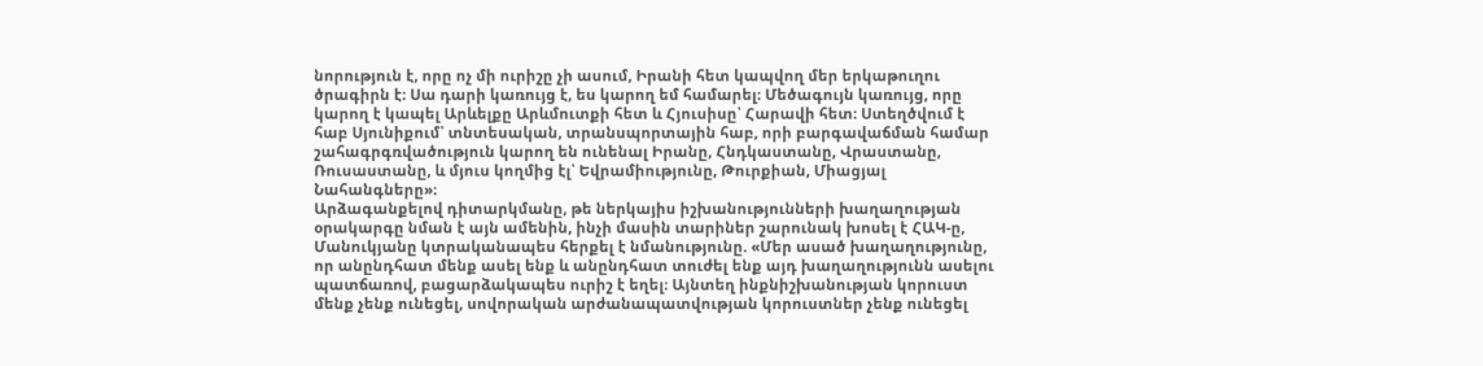նորություն է, որը ոչ մի ուրիշը չի ասում, Իրանի հետ կապվող մեր երկաթուղու ծրագիրն է։ Սա դարի կառույց է, ես կարող եմ համարել։ Մեծագույն կառույց, որը կարող է կապել Արևելքը Արևմուտքի հետ և Հյուսիսը՝ Հարավի հետ։ Ստեղծվում է հաբ Սյունիքում՝ տնտեսական, տրանսպորտային հաբ, որի բարգավաճման համար շահագրգռվածություն կարող են ունենալ Իրանը, Հնդկաստանը, Վրաստանը, Ռուսաստանը, և մյուս կողմից էլ՝ Եվրամիությունը, Թուրքիան, Միացյալ Նահանգները»։
Արձագանքելով դիտարկմանը, թե ներկայիս իշխանությունների խաղաղության օրակարգը նման է այն ամենին, ինչի մասին տարիներ շարունակ խոսել է ՀԱԿ-ը, Մանուկյանը կտրականապես հերքել է նմանությունը. «Մեր ասած խաղաղությունը, որ անընդհատ մենք ասել ենք և անընդհատ տուժել ենք այդ խաղաղությունն ասելու պատճառով, բացարձակապես ուրիշ է եղել։ Այնտեղ ինքնիշխանության կորուստ մենք չենք ունեցել, սովորական արժանապատվության կորուստներ չենք ունեցել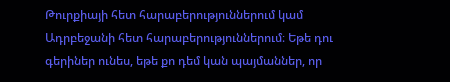Թուրքիայի հետ հարաբերություններում կամ Ադրբեջանի հետ հարաբերություններում։ Եթե դու գերիներ ունես, եթե քո դեմ կան պայմաններ, որ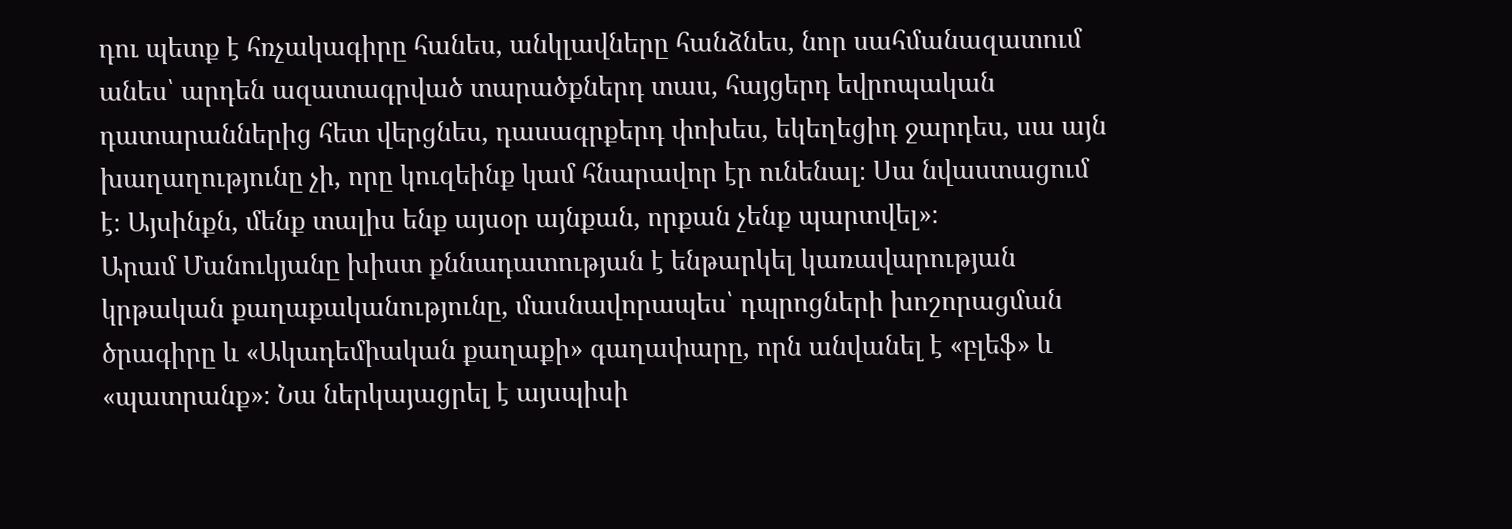դու պետք է հռչակագիրը հանես, անկլավները հանձնես, նոր սահմանազատում անես՝ արդեն ազատագրված տարածքներդ տաս, հայցերդ եվրոպական դատարաններից հետ վերցնես, դասագրքերդ փոխես, եկեղեցիդ ջարդես, սա այն խաղաղությունը չի, որը կուզեինք կամ հնարավոր էր ունենալ։ Սա նվաստացում է։ Այսինքն, մենք տալիս ենք այսօր այնքան, որքան չենք պարտվել»։
Արամ Մանուկյանը խիստ քննադատության է ենթարկել կառավարության կրթական քաղաքականությունը, մասնավորապես՝ դպրոցների խոշորացման ծրագիրը և «Ակադեմիական քաղաքի» գաղափարը, որն անվանել է «բլեֆ» և «պատրանք»։ Նա ներկայացրել է այսպիսի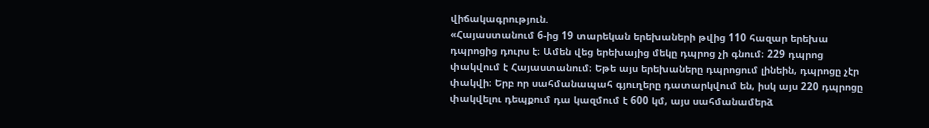վիճակագրություն.
«Հայաստանում 6-ից 19 տարեկան երեխաների թվից 110 հազար երեխա դպրոցից դուրս է։ Ամեն վեց երեխայից մեկը դպրոց չի գնում։ 229 դպրոց փակվում է Հայաստանում։ Եթե այս երեխաները դպրոցում լինեին, դպրոցը չէր փակվի։ Երբ որ սահմանապահ գյուղերը դատարկվում են, իսկ այս 220 դպրոցը փակվելու դեպքում դա կազմում է 600 կմ, այս սահմանամերձ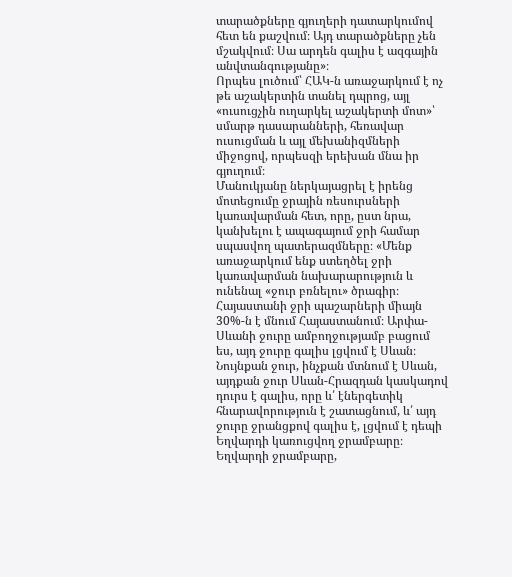տարածքները գյուղերի դատարկումով հետ են քաշվում։ Այդ տարածքները չեն մշակվում։ Սա արդեն գալիս է ազգային անվտանգությանը»։
Որպես լուծում՝ ՀԱԿ-ն առաջարկում է ոչ թե աշակերտին տանել դպրոց, այլ «ուսուցչին ուղարկել աշակերտի մոտ»՝ սմարթ դասարանների, հեռավար ուսուցման և այլ մեխանիզմների միջոցով, որպեսզի երեխան մնա իր գյուղում։
Մանուկյանը ներկայացրել է իրենց մոտեցումը ջրային ռեսուրսների կառավարման հետ, որը, ըստ նրա, կանխելու է ապագայում ջրի համար սպասվող պատերազմները։ «Մենք առաջարկում ենք ստեղծել ջրի կառավարման նախարարություն և ունենալ «ջուր բռնելու» ծրագիր։ Հայաստանի ջրի պաշարների միայն 30%-ն է մնում Հայաստանում։ Արփա-Սևանի ջուրը ամբողջությամբ բացում ես, այդ ջուրը գալիս լցվում է Սևան։ Նույնքան ջուր, ինչքան մտնում է Սևան, այդքան ջուր Սևան-Հրազդան կասկադով դուրս է գալիս, որը և՛ էներգետիկ հնարավորություն է շատացնում, և՛ այդ ջուրը ջրանցքով գալիս է, լցվում է դեպի Եղվարդի կառուցվող ջրամբարը։ Եղվարդի ջրամբարը,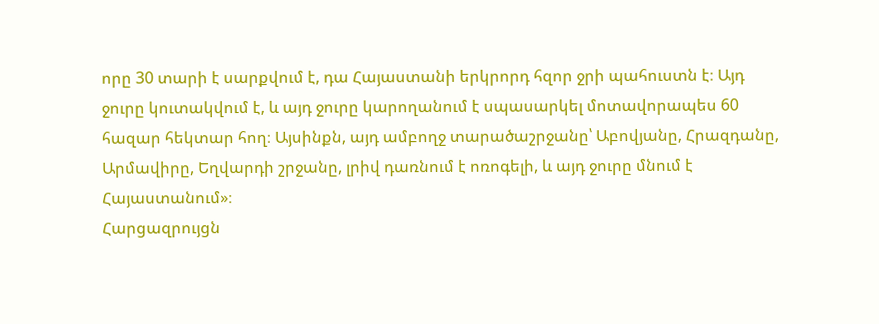որը 30 տարի է սարքվում է, դա Հայաստանի երկրորդ հզոր ջրի պահուստն է։ Այդ ջուրը կուտակվում է, և այդ ջուրը կարողանում է սպասարկել մոտավորապես 60 հազար հեկտար հող։ Այսինքն, այդ ամբողջ տարածաշրջանը՝ Աբովյանը, Հրազդանը, Արմավիրը, Եղվարդի շրջանը, լրիվ դառնում է ոռոգելի, և այդ ջուրը մնում է Հայաստանում»։
Հարցազրույցն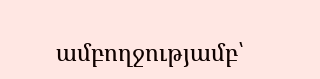ամբողջությամբ՝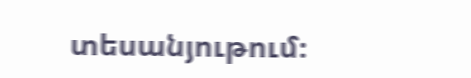տեսանյութում։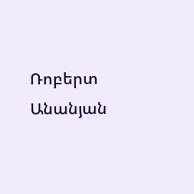Ռոբերտ Անանյան